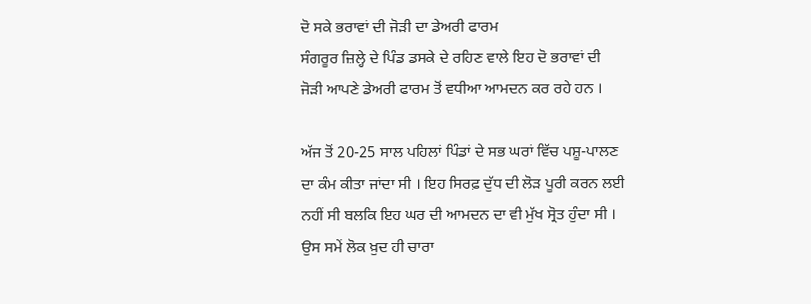ਦੋ ਸਕੇ ਭਰਾਵਾਂ ਦੀ ਜੋੜੀ ਦਾ ਡੇਅਰੀ ਫਾਰਮ
ਸੰਗਰੂਰ ਜ਼ਿਲ੍ਹੇ ਦੇ ਪਿੰਡ ਡਸਕੇ ਦੇ ਰਹਿਣ ਵਾਲੇ ਇਹ ਦੋ ਭਰਾਵਾਂ ਦੀ ਜੋੜੀ ਆਪਣੇ ਡੇਅਰੀ ਫਾਰਮ ਤੋਂ ਵਧੀਆ ਆਮਦਨ ਕਰ ਰਹੇ ਹਨ ।

ਅੱਜ ਤੋਂ 20-25 ਸਾਲ ਪਹਿਲਾਂ ਪਿੰਡਾਂ ਦੇ ਸਭ ਘਰਾਂ ਵਿੱਚ ਪਸ਼ੂ-ਪਾਲਣ ਦਾ ਕੰਮ ਕੀਤਾ ਜਾਂਦਾ ਸੀ । ਇਹ ਸਿਰਫ਼ ਦੁੱਧ ਦੀ ਲੋੜ ਪੂਰੀ ਕਰਨ ਲਈ ਨਹੀਂ ਸੀ ਬਲਕਿ ਇਹ ਘਰ ਦੀ ਆਮਦਨ ਦਾ ਵੀ ਮੁੱਖ ਸ੍ਰੋਤ ਹੁੰਦਾ ਸੀ ।
ਉਸ ਸਮੇਂ ਲੋਕ ਖ਼ੁਦ ਹੀ ਚਾਰਾ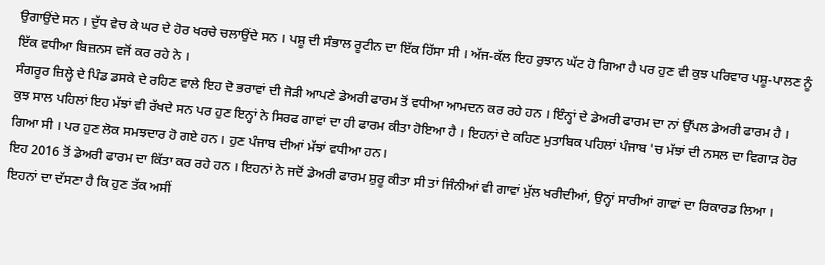ਉਗਾਉਂਦੇ ਸਨ । ਦੁੱਧ ਵੇਚ ਕੇ ਘਰ ਦੇ ਹੋਰ ਖਰਚੇ ਚਲਾਉਂਦੇ ਸਨ । ਪਸ਼ੂ ਦੀ ਸੰਭਾਲ ਰੂਟੀਨ ਦਾ ਇੱਕ ਹਿੱਸਾ ਸੀ । ਅੱਜ-ਕੱਲ ਇਹ ਰੁਝਾਨ ਘੱਟ ਹੋ ਗਿਆ ਹੈ ਪਰ ਹੁਣ ਵੀ ਕੁਝ ਪਰਿਵਾਰ ਪਸ਼ੂ-ਪਾਲਣ ਨੂੰ ਇੱਕ ਵਧੀਆ ਬਿਜ਼ਨਸ ਵਜੋਂ ਕਰ ਰਹੇ ਨੇ ।
ਸੰਗਰੂਰ ਜ਼ਿਲ੍ਹੇ ਦੇ ਪਿੰਡ ਡਸਕੇ ਦੇ ਰਹਿਣ ਵਾਲੇ ਇਹ ਦੋ ਭਰਾਵਾਂ ਦੀ ਜੋੜੀ ਆਪਣੇ ਡੇਅਰੀ ਫਾਰਮ ਤੋਂ ਵਧੀਆ ਆਮਦਨ ਕਰ ਰਹੇ ਹਨ । ਇੰਨ੍ਹਾਂ ਦੇ ਡੇਅਰੀ ਫਾਰਮ ਦਾ ਨਾਂ ਉੱਪਲ ਡੇਅਰੀ ਫਾਰਮ ਹੈ ।
ਕੁਝ ਸਾਲ ਪਹਿਲਾਂ ਇਹ ਮੱਝਾਂ ਵੀ ਰੱਖਦੇ ਸਨ ਪਰ ਹੁਣ ਇਨ੍ਹਾਂ ਨੇ ਸਿਰਫ ਗਾਵਾਂ ਦਾ ਹੀ ਫਾਰਮ ਕੀਤਾ ਹੋਇਆ ਹੈ । ਇਹਨਾਂ ਦੇ ਕਹਿਣ ਮੁਤਾਬਿਕ ਪਹਿਲਾਂ ਪੰਜਾਬ 'ਚ ਮੱਝਾਂ ਦੀ ਨਸਲ ਦਾ ਵਿਗਾੜ ਹੋਰ ਗਿਆ ਸੀ । ਪਰ ਹੁਣ ਲੋਕ ਸਮਝਦਾਰ ਹੋ ਗਏ ਹਨ । ਹੁਣ ਪੰਜਾਬ ਦੀਆਂ ਮੱਝਾਂ ਵਧੀਆ ਹਨ।
ਇਹ 2016 ਤੋਂ ਡੇਅਰੀ ਫਾਰਮ ਦਾ ਕਿੱਤਾ ਕਰ ਰਹੇ ਹਨ । ਇਹਨਾਂ ਨੇ ਜਦੋਂ ਡੇਅਰੀ ਫਾਰਮ ਸ਼ੁਰੂ ਕੀਤਾ ਸੀ ਤਾਂ ਜਿੰਨੀਆਂ ਵੀ ਗਾਵਾਂ ਮੁੱਲ ਖਰੀਦੀਆਂ, ਉਨ੍ਹਾਂ ਸਾਰੀਆਂ ਗਾਵਾਂ ਦਾ ਰਿਕਾਰਡ ਲਿਆ ।
ਇਹਨਾਂ ਦਾ ਦੱਸਣਾ ਹੈ ਕਿ ਹੁਣ ਤੱਕ ਅਸੀਂ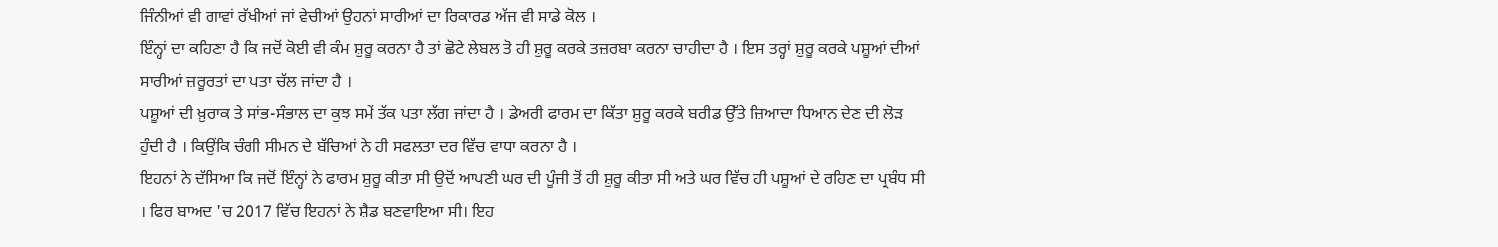ਜਿੰਨੀਆਂ ਵੀ ਗਾਵਾਂ ਰੱਖੀਆਂ ਜਾਂ ਵੇਚੀਆਂ ਉਹਨਾਂ ਸਾਰੀਆਂ ਦਾ ਰਿਕਾਰਡ ਅੱਜ ਵੀ ਸਾਡੇ ਕੋਲ ।
ਇੰਨ੍ਹਾਂ ਦਾ ਕਹਿਣਾ ਹੈ ਕਿ ਜਦੋਂ ਕੋਈ ਵੀ ਕੰਮ ਸ਼ੁਰੂ ਕਰਨਾ ਹੈ ਤਾਂ ਛੋਟੇ ਲੇਬਲ ਤੋ ਹੀ ਸ਼ੁਰੂ ਕਰਕੇ ਤਜ਼ਰਬਾ ਕਰਨਾ ਚਾਹੀਦਾ ਹੈ । ਇਸ ਤਰ੍ਹਾਂ ਸ਼ੁਰੂ ਕਰਕੇ ਪਸ਼ੂਆਂ ਦੀਆਂ ਸਾਰੀਆਂ ਜ਼ਰੂਰਤਾਂ ਦਾ ਪਤਾ ਚੱਲ ਜਾਂਦਾ ਹੈ ।
ਪਸ਼ੂਆਂ ਦੀ ਖ਼ੁਰਾਕ ਤੇ ਸਾਂਭ-ਸੰਭਾਲ ਦਾ ਕੁਝ ਸਮੇਂ ਤੱਕ ਪਤਾ ਲੱਗ ਜਾਂਦਾ ਹੈ । ਡੇਅਰੀ ਫਾਰਮ ਦਾ ਕਿੱਤਾ ਸ਼ੁਰੂ ਕਰਕੇ ਬਰੀਡ ਉੱਤੇ ਜ਼ਿਆਦਾ ਧਿਆਨ ਦੇਣ ਦੀ ਲੋੜ ਹੁੰਦੀ ਹੈ । ਕਿਉਂਕਿ ਚੰਗੀ ਸੀਮਨ ਦੇ ਬੱਚਿਆਂ ਨੇ ਹੀ ਸਫਲਤਾ ਦਰ ਵਿੱਚ ਵਾਧਾ ਕਰਨਾ ਹੈ ।
ਇਹਨਾਂ ਨੇ ਦੱਸਿਆ ਕਿ ਜਦੋਂ ਇੰਨ੍ਹਾਂ ਨੇ ਫਾਰਮ ਸ਼ੁਰੂ ਕੀਤਾ ਸੀ ਉਦੋਂ ਆਪਣੀ ਘਰ ਦੀ ਪੂੰਜੀ ਤੋਂ ਹੀ ਸ਼ੁਰੂ ਕੀਤਾ ਸੀ ਅਤੇ ਘਰ ਵਿੱਚ ਹੀ ਪਸ਼ੂਆਂ ਦੇ ਰਹਿਣ ਦਾ ਪ੍ਰਬੰਧ ਸੀ । ਫਿਰ ਬਾਅਦ 'ਚ 2017 ਵਿੱਚ ਇਹਨਾਂ ਨੇ ਸ਼ੈਡ ਬਣਵਾਇਆ ਸੀ। ਇਹ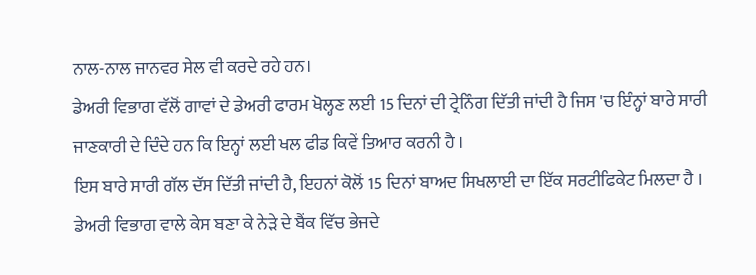ਨਾਲ-ਨਾਲ ਜਾਨਵਰ ਸੇਲ ਵੀ ਕਰਦੇ ਰਹੇ ਹਨ।
ਡੇਅਰੀ ਵਿਭਾਗ ਵੱਲੋਂ ਗਾਵਾਂ ਦੇ ਡੇਅਰੀ ਫਾਰਮ ਖੋਲ੍ਹਣ ਲਈ 15 ਦਿਨਾਂ ਦੀ ਟ੍ਰੇਨਿੰਗ ਦਿੱਤੀ ਜਾਂਦੀ ਹੈ ਜਿਸ 'ਚ ਇੰਨ੍ਹਾਂ ਬਾਰੇ ਸਾਰੀ ਜਾਣਕਾਰੀ ਦੇ ਦਿੰਦੇ ਹਨ ਕਿ ਇਨ੍ਹਾਂ ਲਈ ਖਲ ਫੀਡ ਕਿਵੇਂ ਤਿਆਰ ਕਰਨੀ ਹੈ ।
ਇਸ ਬਾਰੇ ਸਾਰੀ ਗੱਲ ਦੱਸ ਦਿੱਤੀ ਜਾਂਦੀ ਹੈ, ਇਹਨਾਂ ਕੋਲੋਂ 15 ਦਿਨਾਂ ਬਾਅਦ ਸਿਖਲਾਈ ਦਾ ਇੱਕ ਸਰਟੀਫਿਕੇਟ ਮਿਲਦਾ ਹੈ ।
ਡੇਅਰੀ ਵਿਭਾਗ ਵਾਲੇ ਕੇਸ ਬਣਾ ਕੇ ਨੇੜੇ ਦੇ ਬੈਂਕ ਵਿੱਚ ਭੇਜਦੇ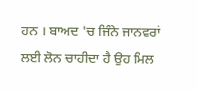ਹਨ । ਬਾਅਦ 'ਚ ਜਿੰਨੇ ਜਾਨਵਰਾਂ ਲਈ ਲੋਨ ਚਾਹੀਦਾ ਹੈ ਉਹ ਮਿਲ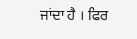ਜਾਂਦਾ ਹੈ । ਫਿਰ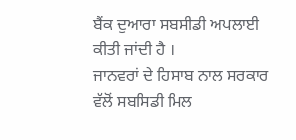ਬੈਂਕ ਦੁਆਰਾ ਸਬਸੀਡੀ ਅਪਲਾਈ ਕੀਤੀ ਜਾਂਦੀ ਹੈ ।
ਜਾਨਵਰਾਂ ਦੇ ਹਿਸਾਬ ਨਾਲ ਸਰਕਾਰ ਵੱਲੋਂ ਸਬਸਿਡੀ ਮਿਲ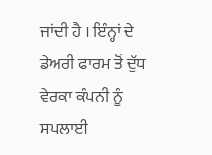ਜਾਂਦੀ ਹੈ । ਇੰਨ੍ਹਾਂ ਦੇ ਡੇਅਰੀ ਫਾਰਮ ਤੋਂ ਦੁੱਧ ਵੇਰਕਾ ਕੰਪਨੀ ਨੂੰ ਸਪਲਾਈ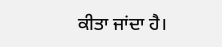ਕੀਤਾ ਜਾਂਦਾ ਹੈ।